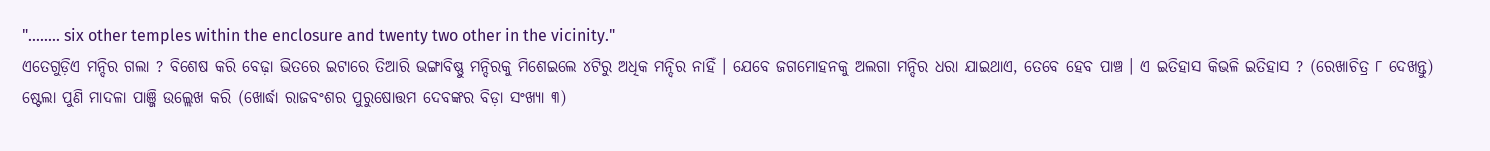"........ six other temples within the enclosure and twenty two other in the vicinity."
ଏତେଗୁଡ଼ିଏ ମନ୍ଦିର ଗଲା ? ବିଶେଷ କରି ବେଢ଼ା ଭିତରେ ଇଟାରେ ତିଆରି ଭଙ୍ଗାବିଷ୍ଣୁ ମନ୍ଦିରକୁ ମିଶେଇଲେ ୪ଟିରୁ ଅଧିକ ମନ୍ଦିର ନାହିଁ । ଯେବେ ଜଗମୋହନକୁ ଅଲଗା ମନ୍ଦିର ଧରା ଯାଇଥାଏ, ତେବେ ହେବ ପାଞ୍ଚ । ଏ ଇତିହାସ କିଭଳି ଇତିହାସ ? (ରେଖାଚିତ୍ର ୮ ଦେଖନ୍ତୁ)
ଷ୍ଟେଲା ପୁଣି ମାଦଳା ପାଞ୍ଜି ଉଲ୍ଲେଖ କରି (ଖୋର୍ଦ୍ଧା ରାଜବଂଶର ପୁରୁଷୋତ୍ତମ ଦେବଙ୍କର ବିଡ଼ା ସଂଖ୍ୟା ୩)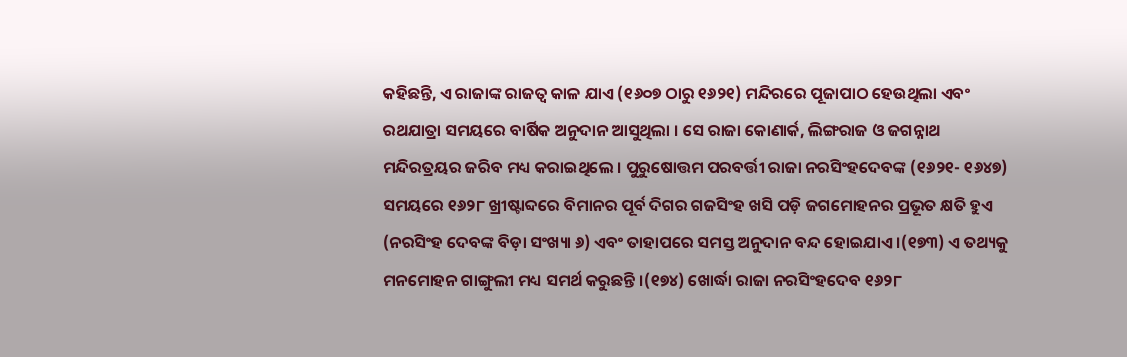କହିଛନ୍ତି, ଏ ରାଜାଙ୍କ ରାଜତ୍ୱ କାଳ ଯାଏ (୧୬୦୭ ଠାରୁ ୧୬୨୧) ମନ୍ଦିରରେ ପୂଜାପାଠ ହେଉଥିଲା ଏବଂ ରଥଯାତ୍ରା ସମୟରେ ବାର୍ଷିକ ଅନୁଦାନ ଆସୁଥିଲା । ସେ ରାଜା କୋଣାର୍କ, ଲିଙ୍ଗରାଜ ଓ ଜଗନ୍ନାଥ ମନ୍ଦିରତ୍ରୟର ଜରିବ ମଧ୍ୟ କରାଇଥିଲେ । ପୁରୁଷୋତ୍ତମ ପରବର୍ତ୍ତୀ ରାଜା ନରସିଂହଦେବଙ୍କ (୧୬୨୧- ୧୬୪୭) ସମୟରେ ୧୬୨୮ ଖ୍ରୀଷ୍ଟାବ୍ଦରେ ବିମାନର ପୂର୍ବ ଦିଗର ଗଜସିଂହ ଖସି ପଡ଼ି ଜଗମୋହନର ପ୍ରଭୂତ କ୍ଷତି ହୁଏ (ନରସିଂହ ଦେବଙ୍କ ବିଡ଼ା ସଂଖ୍ୟା ୬) ଏବଂ ତାହାପରେ ସମସ୍ତ ଅନୁଦାନ ବନ୍ଦ ହୋଇଯାଏ ।(୧୭୩) ଏ ତଥ୍ୟକୁ ମନମୋହନ ଗାଙ୍ଗୁଲୀ ମଧ୍ୟ ସମର୍ଥ କରୁଛନ୍ତି ।(୧୭୪) ଖୋର୍ଦ୍ଧା ରାଜା ନରସିଂହଦେବ ୧୬୨୮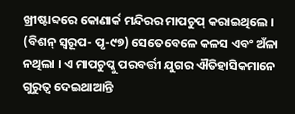ଖ୍ରୀଷ୍ଟାବ୍ଦରେ କୋଣାର୍କ ମନ୍ଦିରର ମାପଚୁପ୍ କରାଇଥିଲେ । (ବିଶନ୍ ସ୍ୱରୂପ- ପୃ-୯୭) ସେତେବେଳେ କଳସ ଏବଂ ଅଁଳା ନଥିଲା । ଏ ମାପଚୁପ୍କୁ ପରବର୍ତ୍ତୀ ଯୁଗର ଐତିହାସିକମାନେ ଗୁରୁତ୍ୱ ଦେଇଥାଆନ୍ତି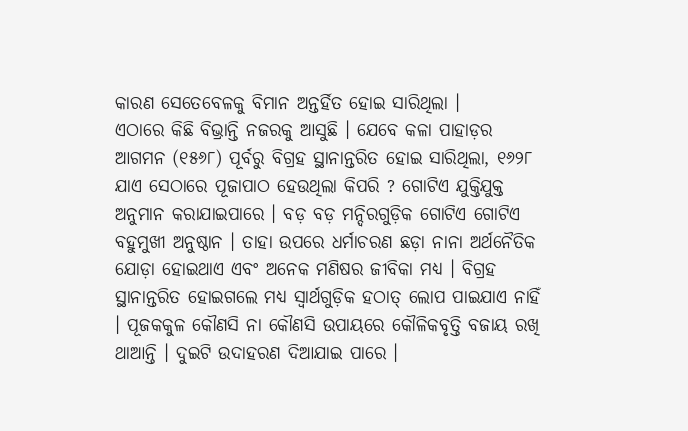କାରଣ ସେତେବେଳକୁ ବିମାନ ଅନ୍ତର୍ହିତ ହୋଇ ସାରିଥିଲା ।
ଏଠାରେ କିଛି ବିଭ୍ରାନ୍ତି ନଜରକୁ ଆସୁଛି । ଯେବେ କଳା ପାହାଡ଼ର ଆଗମନ (୧୫୬୮) ପୂର୍ବରୁ ବିଗ୍ରହ ସ୍ଥାନାନ୍ତରିତ ହୋଇ ସାରିଥିଲା, ୧୬୨୮ ଯାଏ ସେଠାରେ ପୂଜାପାଠ ହେଉଥିଲା କିପରି ? ଗୋଟିଏ ଯୁକ୍ତିଯୁକ୍ତ ଅନୁମାନ କରାଯାଇପାରେ । ବଡ଼ ବଡ଼ ମନ୍ଦିରଗୁଡ଼ିକ ଗୋଟିଏ ଗୋଟିଏ ବହୁମୁଖୀ ଅନୁଷ୍ଠାନ । ତାହା ଉପରେ ଧର୍ମାଚରଣ ଛଡ଼ା ନାନା ଅର୍ଥନୈତିକ ଯୋଡ଼ା ହୋଇଥାଏ ଏବଂ ଅନେକ ମଣିଷର ଜୀବିକା ମଧ୍ୟ । ବିଗ୍ରହ ସ୍ଥାନାନ୍ତରିତ ହୋଇଗଲେ ମଧ୍ୟ ସ୍ୱାର୍ଥଗୁଡ଼ିକ ହଠାତ୍ ଲୋପ ପାଇଯାଏ ନାହିଁ । ପୂଜକକୁଳ କୌଣସି ନା କୌଣସି ଉପାୟରେ କୌଳିକବୃତ୍ତି ବଜାୟ ରଖି ଥାଆନ୍ତି । ଦୁଇଟି ଉଦାହରଣ ଦିଆଯାଇ ପାରେ ।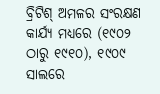ବ୍ରିଟିଶ୍ ଅମଳର ସଂରକ୍ଷଣ କାର୍ଯ୍ୟ ମଧ୍ୟରେ (୧୯୦୨ ଠାରୁ ୧୯୧୦), ୧୯୦୯ ସାଲରେ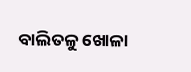ବାଲିତଳୁ ଖୋଳା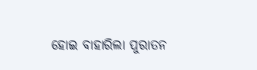ହୋଇ ବାହାରିଲା ପୁରାତନ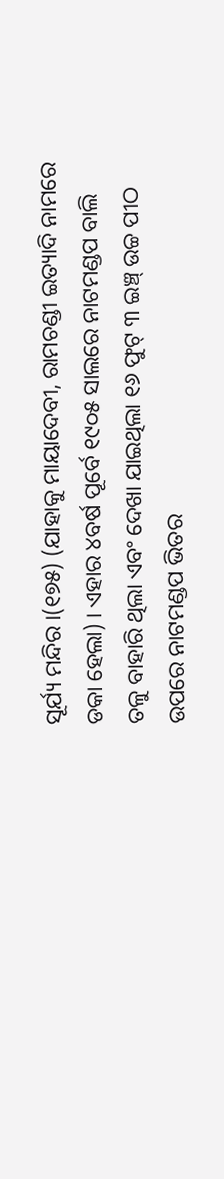ସୂର୍ଯ୍ୟ ମନ୍ଦିର ।(୧୭୫) (ଯାହାକୁ ମାୟାଦେବୀ, ରାମଚଣ୍ଡୀ ଇତ୍ୟାଦି ନାମରେ ଡକା ହେଲା) । ଏହାର ୪ବର୍ଷ ପୂର୍ବେ ୧୯୦୫ ସାଲରେ ନାଟମଣ୍ଡପ ବାଲି ତଳୁ ବାହାରି ଥିଲା ଏବଂ ଦେଖା ଯାଇଥିଲା ୧୬ ଫୁଟ୍ ୩ ଇଞ୍ଚ୍ ଉଚ୍ଚ ପୀଠ ଉପରେ ନାଟମଣ୍ଡପ ଭିତର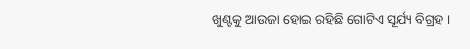ଖୁଣ୍ଟକୁ ଆଉଜା ହୋଇ ରହିଛି ଗୋଟିଏ ସୂର୍ଯ୍ୟ ବିଗ୍ରହ ।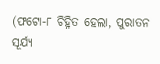(ଫଟୋ-୮ ଚିହ୍ନିତ ହେଲା, ପୁରାତନ ସୂର୍ଯ୍ୟ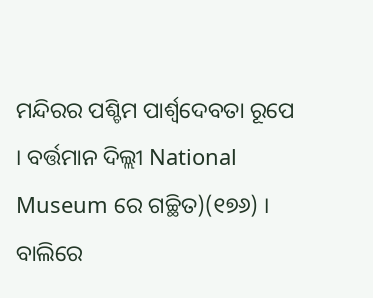ମନ୍ଦିରର ପଶ୍ଚିମ ପାର୍ଶ୍ୱଦେବତା ରୂପେ । ବର୍ତ୍ତମାନ ଦିଲ୍ଲୀ National Museum ରେ ଗଚ୍ଛିତ)(୧୭୬) । ବାଲିରେ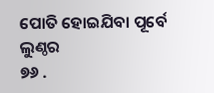ପୋତି ହୋଇଯିବା ପୂର୍ବେ ଲୁଣ୍ଠର
୭୬ .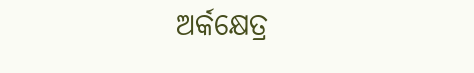ଅର୍କକ୍ଷେତ୍ର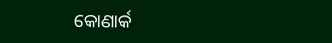କୋଣାର୍କ